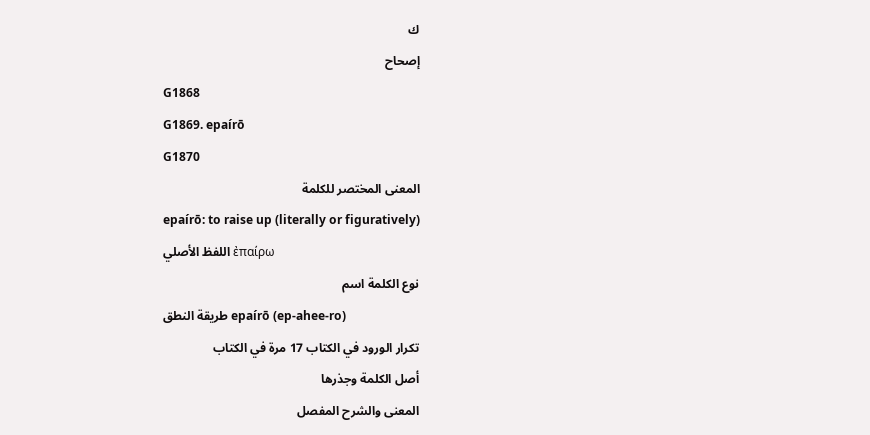ك
إصحاح
G1868
G1869. epaírō
G1870
المعنى المختصر للكلمة
epaírō: to raise up (literally or figuratively)
اللفظ الأصلي ἐπαίρω
نوع الكلمة اسم
طريقة النطق epaírō (ep-ahee-ro)
تكرار الورود في الكتاب 17 مرة في الكتاب
أصل الكلمة وجذرها
المعنى والشرح المفصل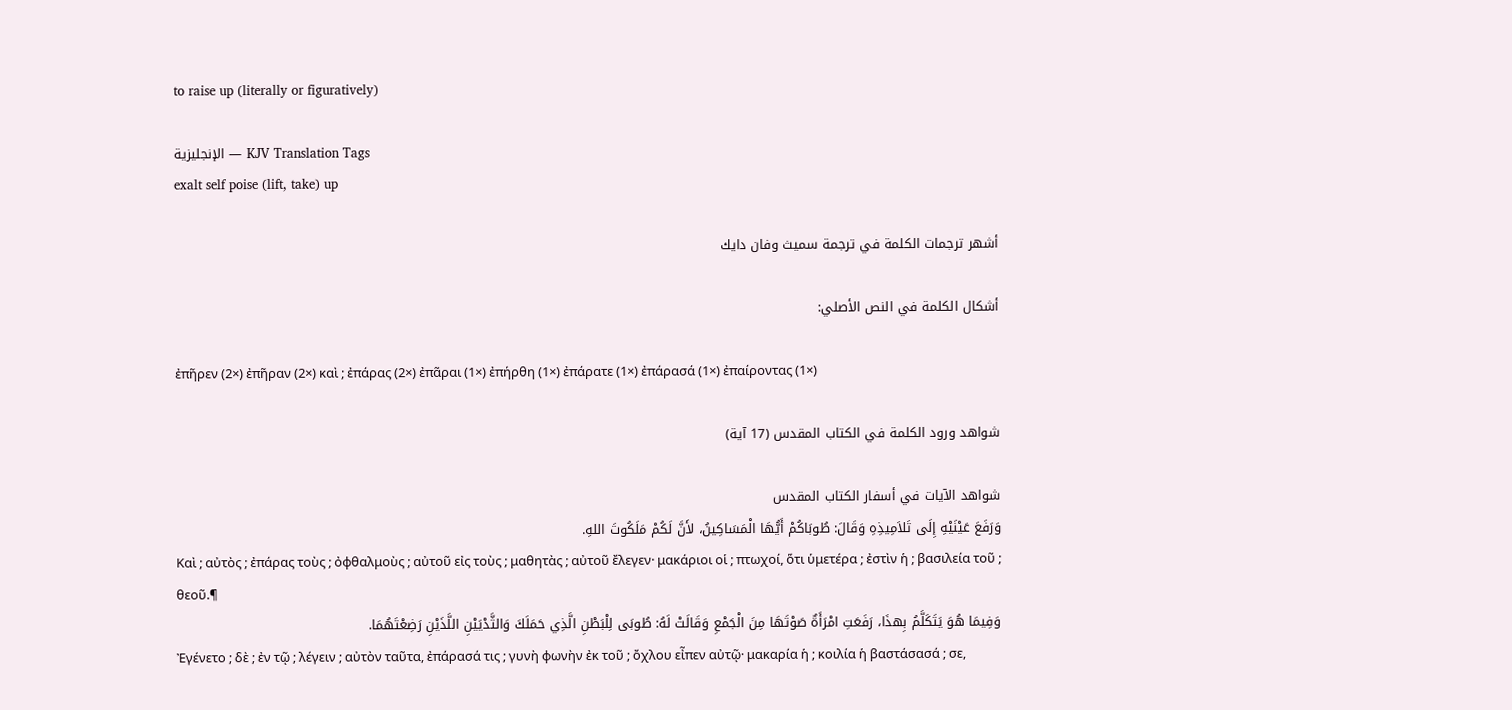to raise up (literally or figuratively)

الإنجليزية — KJV Translation Tags
exalt self poise (lift, take) up

أشهر ترجمات الكلمة في ترجمة سميث وفان دايك

أشكال الكلمة في النص الأصلي:

ἐπῆρεν (2×) ἐπῆραν (2×) καὶ ; ἐπάρας (2×) ἐπᾶραι (1×) ἐπήρθη (1×) ἐπάρατε (1×) ἐπάρασά (1×) ἐπαίροντας (1×)

شواهد ورود الكلمة في الكتاب المقدس (17 آية)

شواهد الآيات في أسفار الكتاب المقدس
وَرَفَعَ عَيْنَيْهِ إِلَى تَلاَمِيذِهِ وَقَالَ: طُوبَاكُمْ أَيُّهَا الْمَسَاكِينُ، لأَنَّ لَكُمْ مَلَكُوتَ اللهِ.
Καὶ ; αὐτὸς ; ἐπάρας τοὺς ; ὀφθαλμοὺς ; αὐτοῦ εἰς τοὺς ; μαθητὰς ; αὐτοῦ ἔλεγεν· μακάριοι οἱ ; πτωχοί, ὅτι ὑμετέρα ; ἐστὶν ἡ ; βασιλεία τοῦ ; θεοῦ.¶
وَفِيمَا هُوَ يَتَكَلَّمُ بِهذَا، رَفَعَتِ امْرَأَةٌ صَوْتَهَا مِنَ الْجَمْعِ وَقَالَتْ لَهُ: طُوبَى لِلْبَطْنِ الَّذِي حَمَلَكَ وَالثَّدْيَيْنِ اللَّذَيْنِ رَضِعْتَهُمَا.
Ἐγένετο ; δὲ ; ἐν τῷ ; λέγειν ; αὐτὸν ταῦτα, ἐπάρασά τις ; γυνὴ φωνὴν ἐκ τοῦ ; ὄχλου εἶπεν αὐτῷ· μακαρία ἡ ; κοιλία ἡ βαστάσασά ; σε,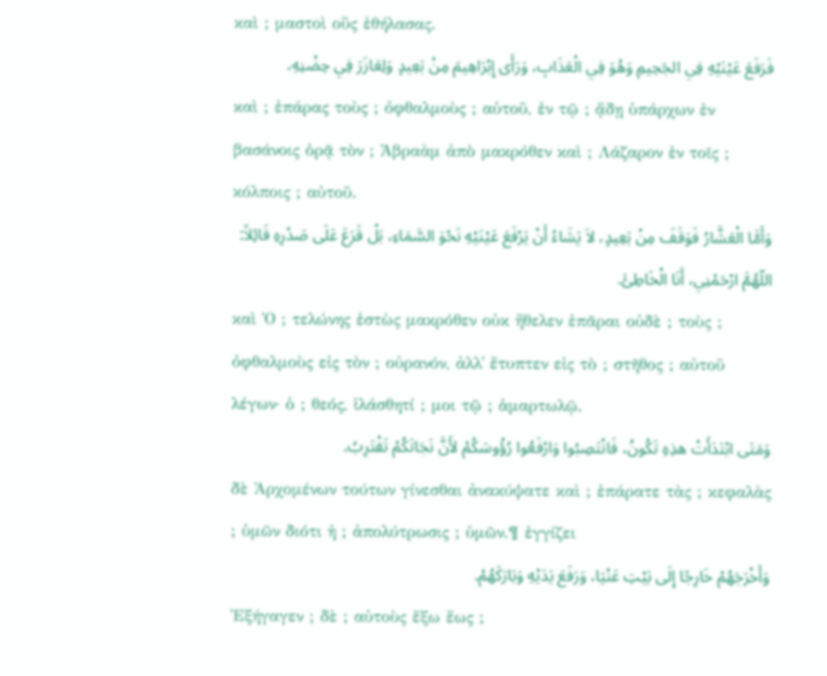καὶ ; μαστοὶ οὓς ἐθήλασας.
فَرَفَعَ عَيْنَيْهِ فِي الجَحِيمِ وَهُوَ فِي الْعَذَابِ، وَرَأَى إِبْرَاهِيمَ مِنْ بَعِيدٍ وَلِعَازَرَ فِي حِضْنِهِ،
καὶ ; ἐπάρας τοὺς ; ὀφθαλμοὺς ; αὐτοῦ, ἐν τῷ ; ᾅδῃ ὑπάρχων ἐν βασάνοις ὁρᾷ τὸν ; Ἀβραὰμ ἀπὸ μακρόθεν καὶ ; Λάζαρον ἐν τοῖς ; κόλποις ; αὐτοῦ.
وَأَمَّا الْعَشَّارُ فَوَقَفَ مِنْ بَعِيدٍ، لاَ يَشَاءُ أَنْ يَرْفَعَ عَيْنَيْهِ نَحْوَ السَّمَاءِ، بَلْ قَرَعَ عَلَى صَدْرِهِ قَائِلاً: اللّهُمَّ ارْحَمْنِي، أَنَا الْخَاطِئَ.
καὶ Ὁ ; τελώνης ἑστὼς μακρόθεν οὐκ ἤθελεν ἐπᾶραι οὐδὲ ; τοὺς ; ὀφθαλμοὺς εἰς τὸν ; οὐρανόν, ἀλλ᾽ ἔτυπτεν εἰς τὸ ; στῆθος ; αὐτοῦ λέγων· ὁ ; θεός, ἱλάσθητί ; μοι τῷ ; ἁμαρτωλῷ.
وَمَتَى ابْتَدَأَتْ هذِهِ تَكُونُ، فَانْتَصِبُوا وَارْفَعُوا رُؤُوسَكُمْ لأَنَّ نَجَاتَكُمْ تَقْتَرِبُ.
δὲ Ἀρχομένων τούτων γίνεσθαι ἀνακύψατε καὶ ; ἐπάρατε τὰς ; κεφαλὰς ; ὑμῶν διότι ἡ ; ἀπολύτρωσις ; ὑμῶν.¶ ἐγγίζει
وَأَخْرَجَهُمْ خَارِجًا إِلَى بَيْتِ عَنْيَا، وَرَفَعَ يَدَيْهِ وَبَارَكَهُمْ.
Ἐξήγαγεν ; δὲ ; αὐτοὺς ἔξω ἕως ;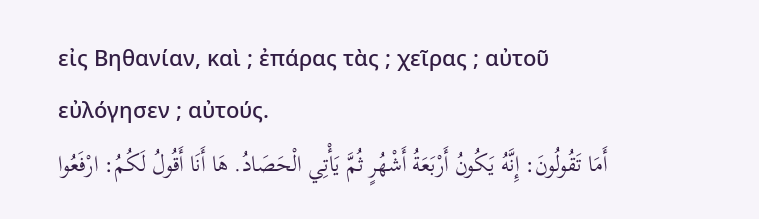εἰς Βηθανίαν, καὶ ; ἐπάρας τὰς ; χεῖρας ; αὐτοῦ εὐλόγησεν ; αὐτούς.
أَمَا تَقُولُونَ: إِنَّهُ يَكُونُ أَرْبَعَةُ أَشْهُرٍ ثُمَّ يَأْتِي الْحَصَادُ. هَا أَنَا أَقُولُ لَكُمُ: ارْفَعُوا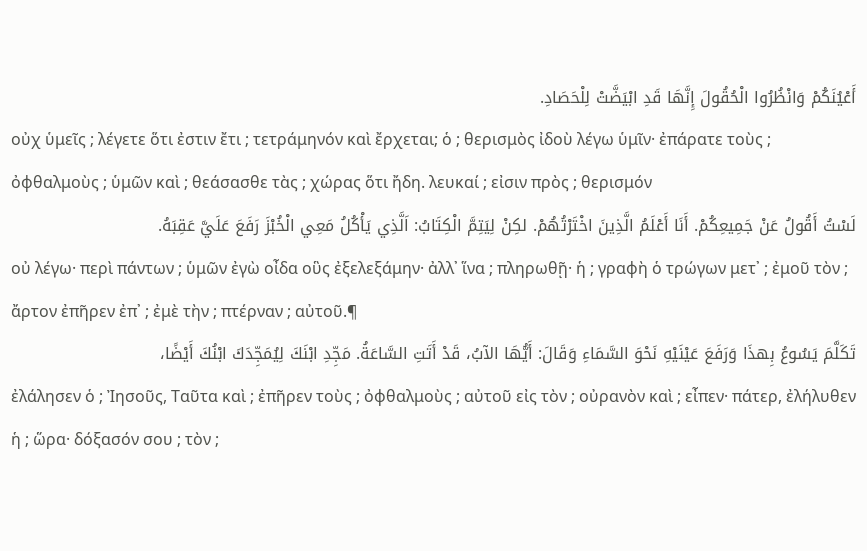أَعْيُنَكُمْ وَانْظُرُوا الْحُقُولَ إِنَّهَا قَدِ ابْيَضَّتْ لِلْحَصَادِ.
οὐχ ὑμεῖς ; λέγετε ὅτι ἐστιν ἔτι ; τετράμηνόν καὶ ἔρχεται; ὁ ; θερισμὸς ἰδοὺ λέγω ὑμῖν· ἐπάρατε τοὺς ; ὀφθαλμοὺς ; ὑμῶν καὶ ; θεάσασθε τὰς ; χώρας ὅτι ἤδη. λευκαί ; εἰσιν πρὸς ; θερισμόν
لَسْتُ أَقُولُ عَنْ جَمِيعِكُمْ. أَنَا أَعْلَمُ الَّذِينَ اخْتَرْتُهُمْ. لكِنْ لِيَتِمَّ الْكِتَابُ: اَلَّذِي يَأْكُلُ مَعِي الْخُبْزَ رَفَعَ عَلَيَّ عَقِبَهُ.
οὐ λέγω· περὶ πάντων ; ὑμῶν ἐγὼ οἶδα οὓς ἐξελεξάμην· ἀλλ᾽ ἵνα ; πληρωθῇ· ἡ ; γραφὴ ὁ τρώγων μετ᾽ ; ἐμοῦ τὸν ; ἄρτον ἐπῆρεν ἐπ᾽ ; ἐμὲ τὴν ; πτέρναν ; αὐτοῦ.¶
تَكَلَّمَ يَسُوعُ بِهذَا وَرَفَعَ عَيْنَيْهِ نَحْوَ السَّمَاءِ وَقَالَ: أَيُّهَا الآبُ، قَدْ أَتَتِ السَّاعَةُ. مَجِّدِ ابْنَكَ لِيُمَجِّدَكَ ابْنُكَ أَيْضًا،
ἐλάλησεν ὁ ; Ἰησοῦς, Ταῦτα καὶ ; ἐπῆρεν τοὺς ; ὀφθαλμοὺς ; αὐτοῦ εἰς τὸν ; οὐρανὸν καὶ ; εἶπεν· πάτερ, ἐλήλυθεν ἡ ; ὥρα· δόξασόν σου ; τὸν ;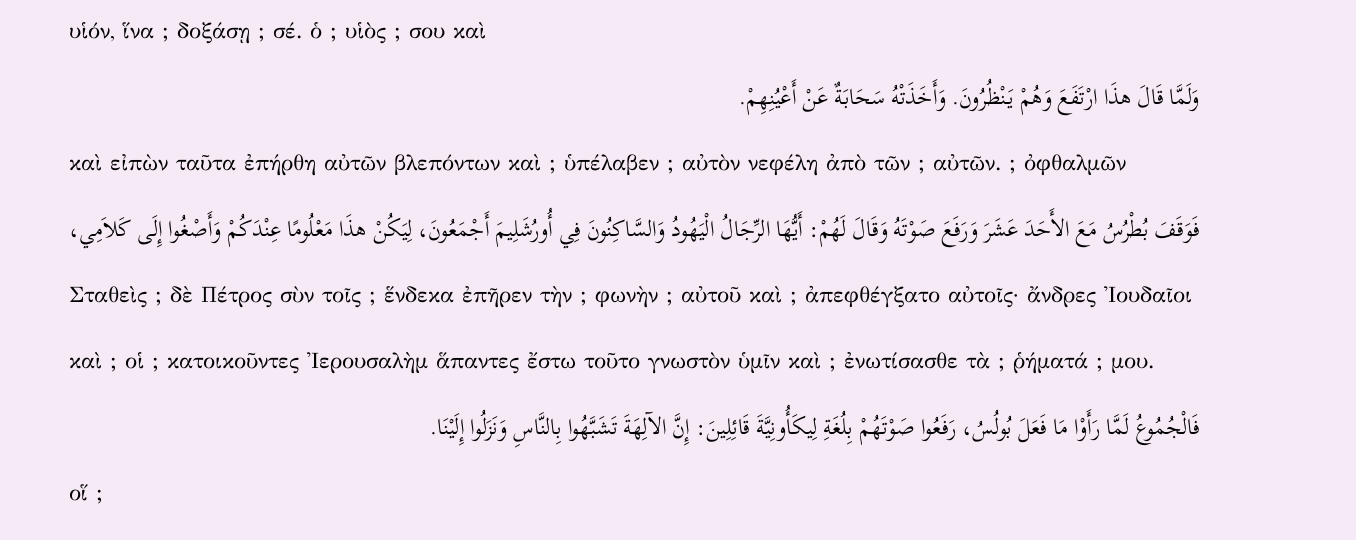υἱόν, ἵνα ; δοξάσῃ ; σέ. ὁ ; υἱὸς ; σου καὶ
وَلَمَّا قَالَ هذَا ارْتَفَعَ وَهُمْ يَنْظُرُونَ. وَأَخَذَتْهُ سَحَابَةٌ عَنْ أَعْيُنِهِمْ.
καὶ εἰπὼν ταῦτα ἐπήρθη αὐτῶν βλεπόντων καὶ ; ὑπέλαβεν ; αὐτὸν νεφέλη ἀπὸ τῶν ; αὐτῶν. ; ὀφθαλμῶν
فَوَقَفَ بُطْرُسُ مَعَ الأَحَدَ عَشَرَ وَرَفَعَ صَوْتَهُ وَقَالَ لَهُمْ: أَيُّهَا الرِّجَالُ الْيَهُودُ وَالسَّاكِنُونَ فِي أُورُشَلِيمَ أَجْمَعُونَ، لِيَكُنْ هذَا مَعْلُومًا عِنْدَكُمْ وَأَصْغُوا إِلَى كَلاَمِي،
Σταθεὶς ; δὲ Πέτρος σὺν τοῖς ; ἕνδεκα ἐπῆρεν τὴν ; φωνὴν ; αὐτοῦ καὶ ; ἀπεφθέγξατο αὐτοῖς· ἄνδρες Ἰουδαῖοι καὶ ; οἱ ; κατοικοῦντες Ἰερουσαλὴμ ἅπαντες ἔστω τοῦτο γνωστὸν ὑμῖν καὶ ; ἐνωτίσασθε τὰ ; ῥήματά ; μου.
فَالْجُمُوعُ لَمَّا رَأَوْا مَا فَعَلَ بُولُسُ، رَفَعُوا صَوْتَهُمْ بِلُغَةِ لِيكَأُونِيَّةَ قَائِلِينَ: إِنَّ الآلِهَةَ تَشَبَّهُوا بِالنَّاسِ وَنَزَلُوا إِلَيْنَا.
οἵ ;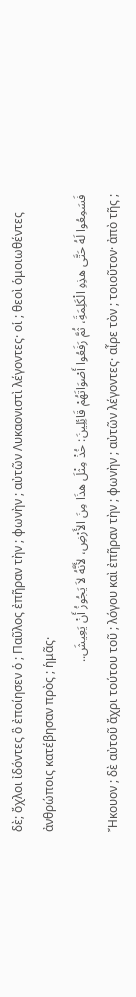δὲ; ὄχλοι ἰδόντες ὃ ἐποίησεν ὁ ; Παῦλος ἐπῆραν τὴν ; φωνὴν ; αὐτῶν Λυκαονιστὶ λέγοντες· οἱ ; θεοὶ ὁμοιωθέντες ἀνθρώποις κατέβησαν πρὸς ; ἡμᾶς·
فَسَمِعُوا لَهُ حَتَّى هذِهِ الْكَلِمَةَِ، ثُمَّ رَفَعُوا أَصْوَاتَهُمْ قَائِلِينَ: خُذْ مِثْلَ هذَا مِنَ الأَرْضِ، لأَنَّهُ لاَ يَجُوزُ أَنْ يَعِيشَ..
Ἤκουον ; δὲ αὐτοῦ ἄχρι τούτου τοῦ ; λόγου καὶ ἐπῆραν τὴν ; φωνὴν ; αὐτῶν λέγοντες· αἶρε τὸν ; τοιοῦτον· ἀπὸ τῆς ;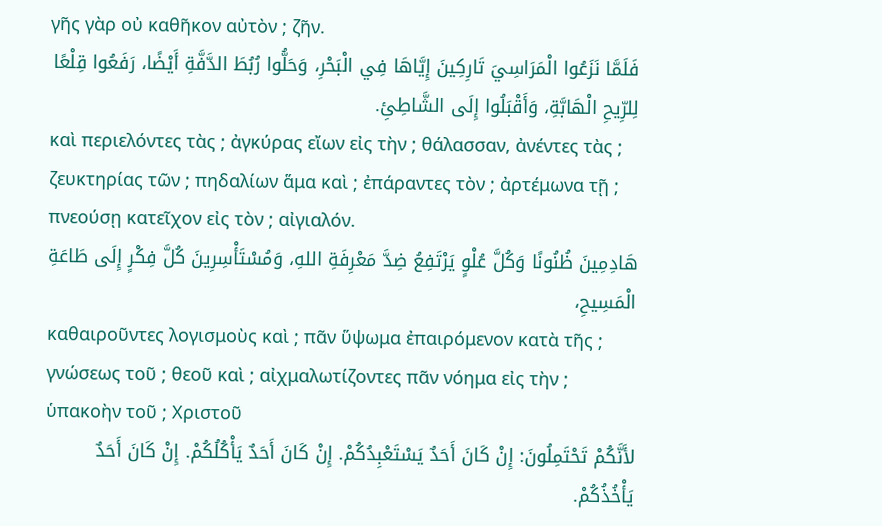γῆς γὰρ οὐ καθῆκον αὐτὸν ; ζῆν.
فَلَمَّا نَزَعُوا الْمَرَاسِيَ تَارِكِينَ إِيَّاهَا فِي الْبَحْرِ، وَحَلُّوا رُبُطَ الدَّفَّةِ أَيْضًا، رَفَعُوا قِلْعًا لِلرِّيحِ الْهَابَّةِ، وَأَقْبَلُوا إِلَى الشَّاطِئِ.
καὶ περιελόντες τὰς ; ἀγκύρας εἴων εἰς τὴν ; θάλασσαν, ἀνέντες τὰς ; ζευκτηρίας τῶν ; πηδαλίων ἅμα καὶ ; ἐπάραντες τὸν ; ἀρτέμωνα τῇ ; πνεούσῃ κατεῖχον εἰς τὸν ; αἰγιαλόν.
هَادِمِينَ ظُنُونًا وَكُلَّ عُلْوٍ يَرْتَفِعُ ضِدَّ مَعْرِفَةِ اللهِ، وَمُسْتَأْسِرِينَ كُلَّ فِكْرٍ إِلَى طَاعَةِ الْمَسِيحِ،
καθαιροῦντες λογισμοὺς καὶ ; πᾶν ὕψωμα ἐπαιρόμενον κατὰ τῆς ; γνώσεως τοῦ ; θεοῦ καὶ ; αἰχμαλωτίζοντες πᾶν νόημα εἰς τὴν ; ὑπακοὴν τοῦ ; Χριστοῦ
لأَنَّكُمْ تَحْتَمِلُونَ: إِنْ كَانَ أَحَدٌ يَسْتَعْبِدُكُمْ. إِنْ كَانَ أَحَدٌ يَأْكُلُكُمْ. إِنْ كَانَ أَحَدٌ يَأْخُذُكُمْ.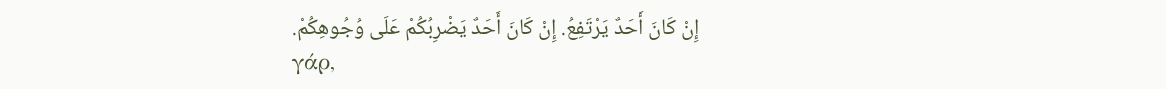إِنْ كَانَ أَحَدٌ يَرْتَفِعُ. إِنْ كَانَ أَحَدٌ يَضْرِبُكُمْ عَلَى وُجُوهِكُمْ.
γάρ,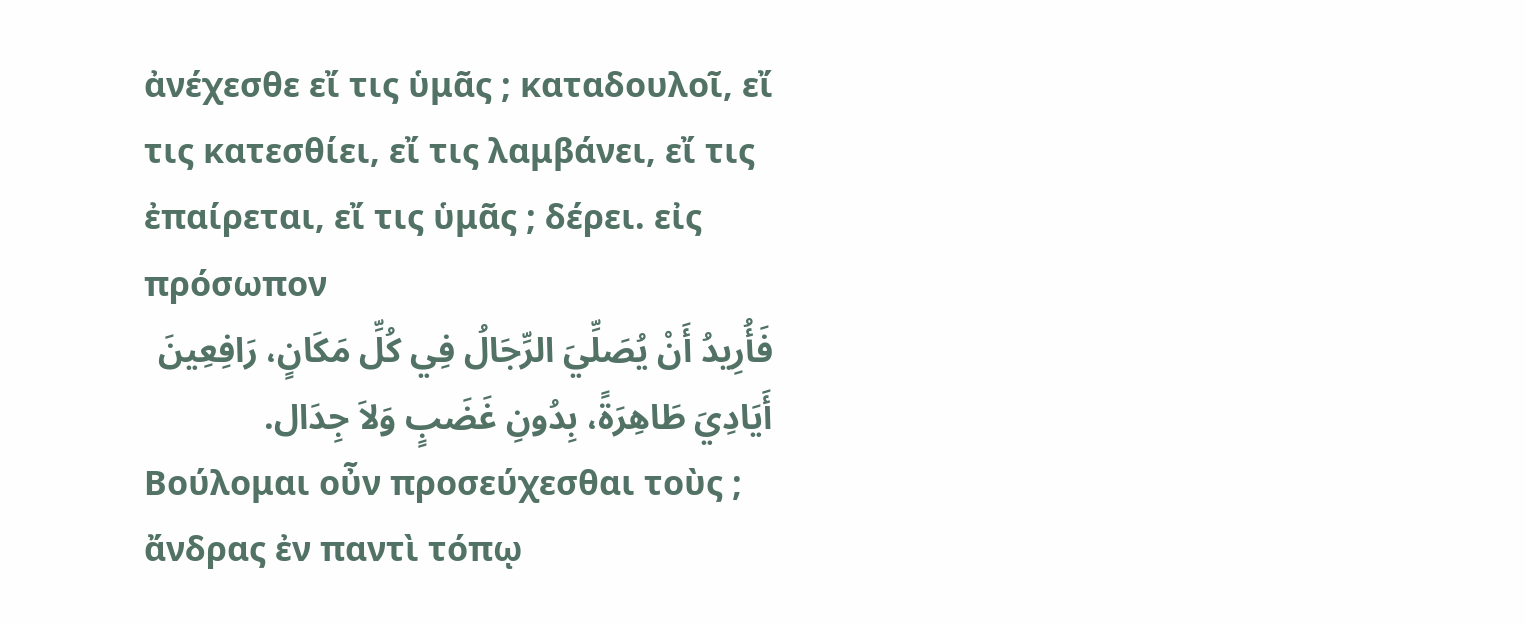ἀνέχεσθε εἴ τις ὑμᾶς ; καταδουλοῖ, εἴ τις κατεσθίει, εἴ τις λαμβάνει, εἴ τις ἐπαίρεται, εἴ τις ὑμᾶς ; δέρει. εἰς πρόσωπον
فَأُرِيدُ أَنْ يُصَلِّيَ الرِّجَالُ فِي كُلِّ مَكَانٍ، رَافِعِينَ أَيَادِيَ طَاهِرَةً، بِدُونِ غَضَبٍ وَلاَ جِدَال.
Βούλομαι οὖν προσεύχεσθαι τοὺς ; ἄνδρας ἐν παντὶ τόπῳ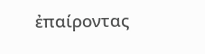ἐπαίροντας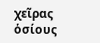χεῖρας ὁσίους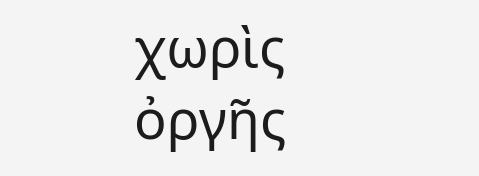χωρὶς ὀργῆς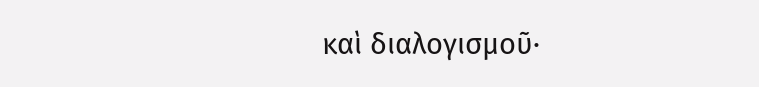καὶ διαλογισμοῦ·